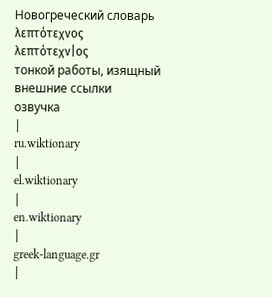Новогреческий словарь
λεπτότεχνος
λεπτότεχν|ος
тонкой работы, изящный
внешние ссылки
озвучка
|
ru.wiktionary
|
el.wiktionary
|
en.wiktionary
|
greek-language.gr
|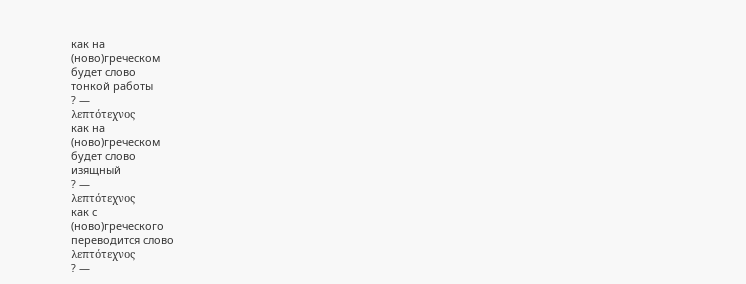как на
(ново)греческом
будет слово
тонкой работы
? —
λεπτότεχνος
как на
(ново)греческом
будет слово
изящный
? —
λεπτότεχνος
как с
(ново)греческого
переводится слово
λεπτότεχνος
? —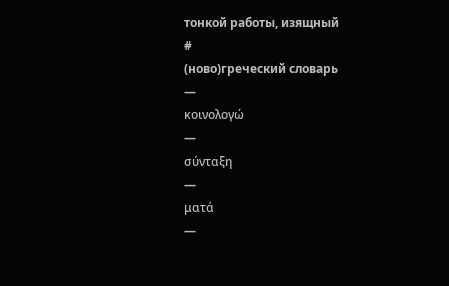тонкой работы, изящный
#
(ново)греческий словарь
—
κοινολογώ
—
σύνταξη
—
ματά
—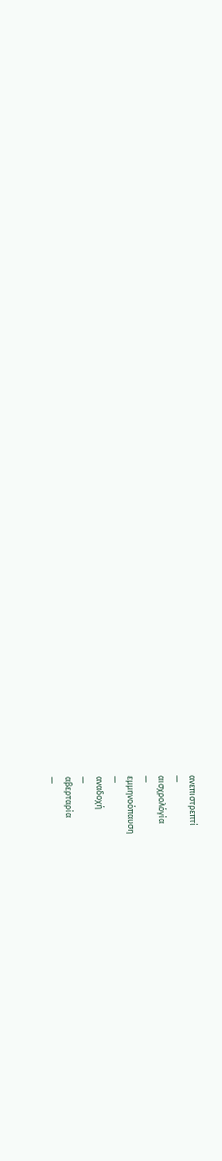ανεπιστρεπτί
—
αισχρολόγία
—
εμμηνοόπαυση
—
αναδοχή
—
αβερταρία
—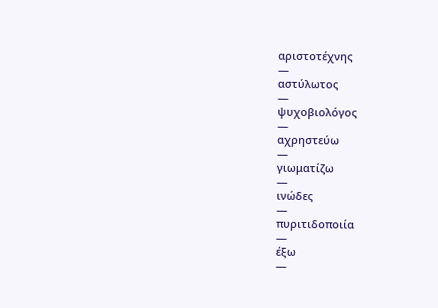αριστοτέχνης
—
αστύλωτος
—
ψυχοβιολόγος
—
αχρηστεύω
—
γιωματίζω
—
ινώδες
—
πυριτιδοποιία
—
έξω
—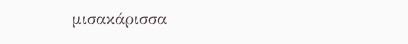μισακάρισσα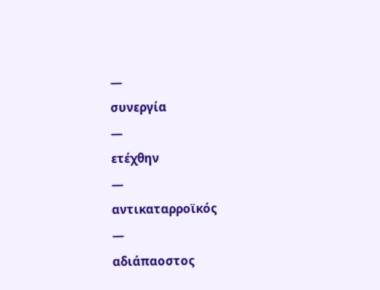—
συνεργία
—
ετέχθην
—
αντικαταρροϊκός
—
αδιάπαοστος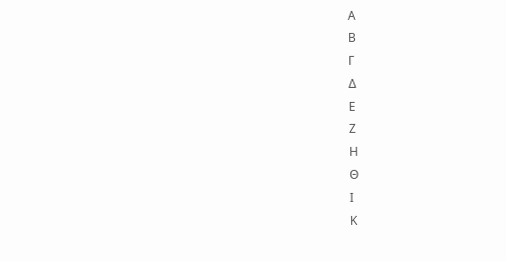Α
Β
Γ
Δ
Ε
Ζ
Η
Θ
Ι
Κ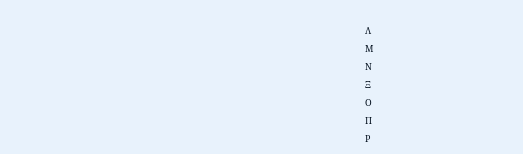Λ
Μ
Ν
Ξ
Ο
Π
Ρ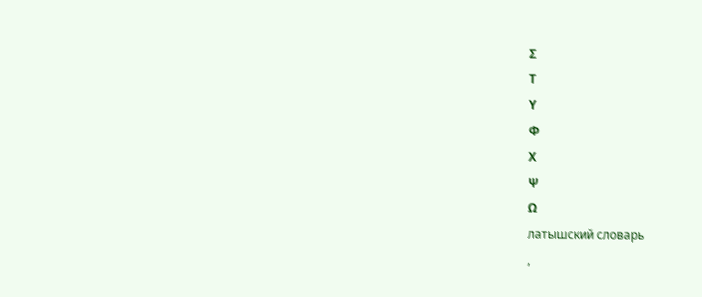Σ
Τ
Υ
Φ
Χ
Ψ
Ω
латышский словарь
,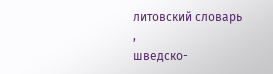литовский словарь
,
шведско-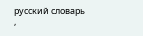русский словарь
,